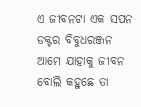ଏ ଜୀବନଟା ଏକ ସପନ
ଡକ୍ଟର ବିବୁଧରଞ୍ଜନ
ଆମେ ଯାହାକୁ ଜୀବନ ବୋଲି କହୁଛେ ତା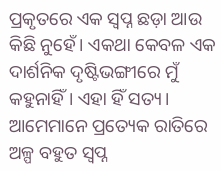ପ୍ରକୃତରେ ଏକ ସ୍ୱପ୍ନ ଛଡ଼ା ଆଉ କିଛି ନୁହେଁ। ଏକଥା କେବଳ ଏକ ଦାର୍ଶନିକ ଦୃଷ୍ଟିଭଙ୍ଗୀରେ ମୁଁ କହୁନାହିଁ। ଏହା ହିଁ ସତ୍ୟ। ଆମେମାନେ ପ୍ରତ୍ୟେକ ରାତିରେ ଅଳ୍ପ ବହୁତ ସ୍ୱପ୍ନ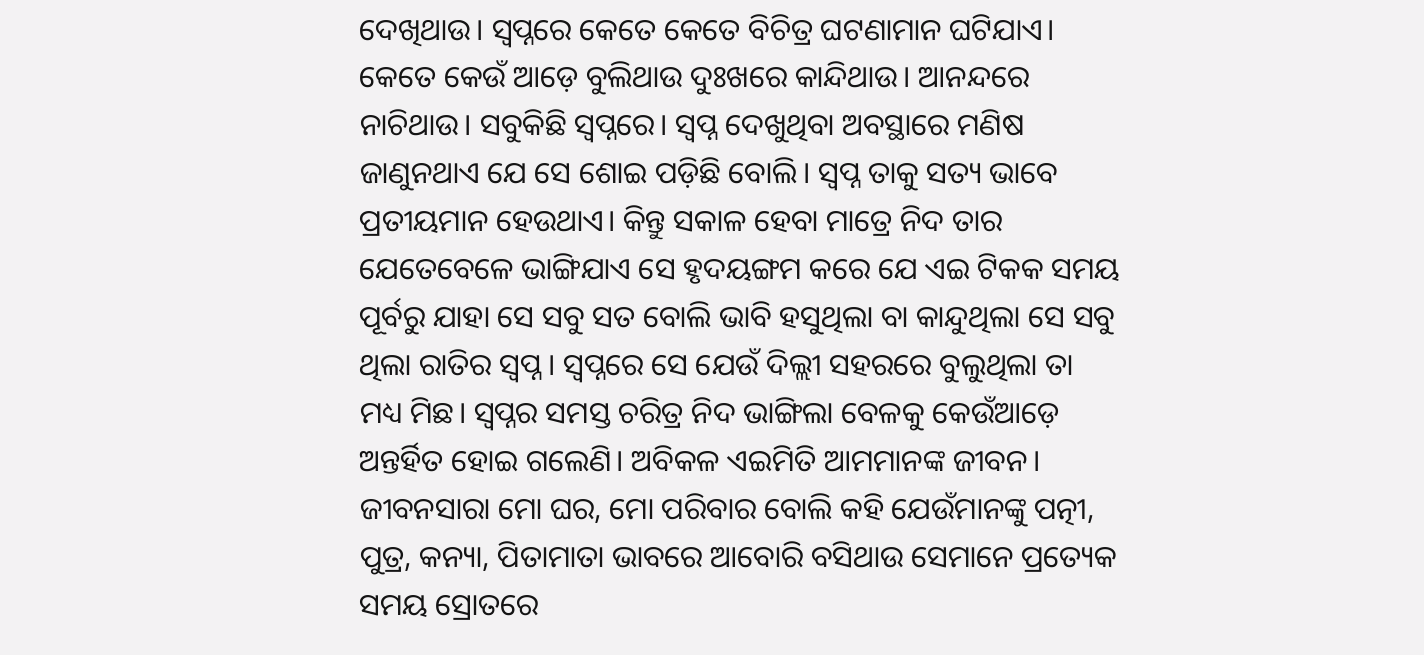ଦେଖିଥାଉ। ସ୍ୱପ୍ନରେ କେତେ କେତେ ବିଚିତ୍ର ଘଟଣାମାନ ଘଟିଯାଏ। କେତେ କେଉଁ ଆଡ଼େ ବୁଲିଥାଉ ଦୁଃଖରେ କାନ୍ଦିଥାଉ। ଆନନ୍ଦରେ ନାଚିଥାଉ। ସବୁକିଛି ସ୍ୱପ୍ନରେ। ସ୍ୱପ୍ନ ଦେଖୁଥିବା ଅବସ୍ଥାରେ ମଣିଷ ଜାଣୁନଥାଏ ଯେ ସେ ଶୋଇ ପଡ଼ିଛି ବୋଲି। ସ୍ୱପ୍ନ ତାକୁ ସତ୍ୟ ଭାବେ ପ୍ରତୀୟମାନ ହେଉଥାଏ। କିନ୍ତୁ ସକାଳ ହେବା ମାତ୍ରେ ନିଦ ତାର ଯେତେବେଳେ ଭାଙ୍ଗିଯାଏ ସେ ହୃଦୟଙ୍ଗମ କରେ ଯେ ଏଇ ଟିକକ ସମୟ ପୂର୍ବରୁ ଯାହା ସେ ସବୁ ସତ ବୋଲି ଭାବି ହସୁଥିଲା ବା କାନ୍ଦୁଥିଲା ସେ ସବୁ ଥିଲା ରାତିର ସ୍ୱପ୍ନ। ସ୍ୱପ୍ନରେ ସେ ଯେଉଁ ଦିଲ୍ଲୀ ସହରରେ ବୁଲୁଥିଲା ତା ମଧ୍ୟ ମିଛ। ସ୍ୱପ୍ନର ସମସ୍ତ ଚରିତ୍ର ନିଦ ଭାଙ୍ଗିଲା ବେଳକୁ କେଉଁଆଡ଼େ ଅନ୍ତର୍ହିତ ହୋଇ ଗଲେଣି। ଅବିକଳ ଏଇମିତି ଆମମାନଙ୍କ ଜୀବନ। ଜୀବନସାରା ମୋ ଘର, ମୋ ପରିବାର ବୋଲି କହି ଯେଉଁମାନଙ୍କୁ ପତ୍ନୀ, ପୁତ୍ର, କନ୍ୟା, ପିତାମାତା ଭାବରେ ଆବୋରି ବସିଥାଉ ସେମାନେ ପ୍ରତ୍ୟେକ ସମୟ ସ୍ରୋତରେ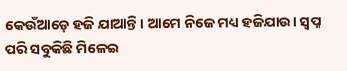କେଉଁଆଡ଼େ ହଜି ଯାଆନ୍ତି। ଆମେ ନିଜେ ମଧ୍ୟ ହଜିଯାଉ। ସ୍ୱପ୍ନ ପରି ସବୁକିଛି ମିଳେଇ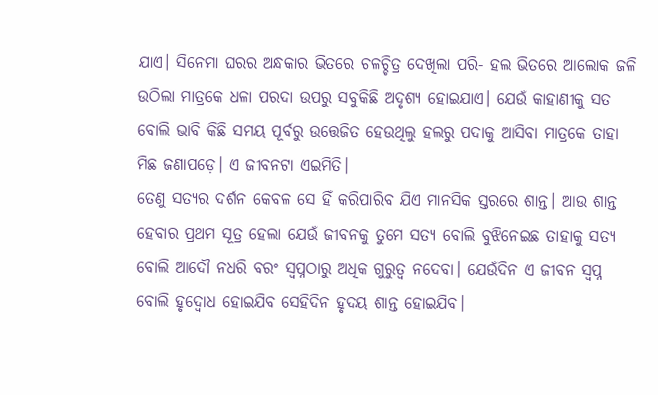ଯାଏ। ସିନେମା ଘରର ଅନ୍ଧକାର ଭିତରେ ଚଳଚ୍ଚିତ୍ର ଦେଖିଲା ପରି- ହଲ ଭିତରେ ଆଲୋକ ଜଳି ଉଠିଲା ମାତ୍ରକେ ଧଳା ପରଦା ଉପରୁ ସବୁକିଛି ଅଦୃଶ୍ୟ ହୋଇଯାଏ। ଯେଉଁ କାହାଣୀକୁ ସତ ବୋଲି ଭାବି କିଛି ସମୟ ପୂର୍ବରୁ ଉତ୍ତେଜିତ ହେଉଥିଲୁ ହଲରୁ ପଦାକୁ ଆସିବା ମାତ୍ରକେ ତାହା ମିଛ ଜଣାପଡ଼େ। ଏ ଜୀବନଟା ଏଇମିତି।
ତେଣୁ ସତ୍ୟର ଦର୍ଶନ କେବଳ ସେ ହିଁ କରିପାରିବ ଯିଏ ମାନସିକ ସ୍ତରରେ ଶାନ୍ତ। ଆଉ ଶାନ୍ତ ହେବାର ପ୍ରଥମ ସୂତ୍ର ହେଲା ଯେଉଁ ଜୀବନକୁ ତୁମେ ସତ୍ୟ ବୋଲି ବୁଝିନେଇଛ ତାହାକୁ ସତ୍ୟ ବୋଲି ଆଦୌ ନଧରି ବରଂ ସ୍ୱପ୍ନଠାରୁ ଅଧିକ ଗୁରୁତ୍ୱ ନଦେବା। ଯେଉଁଦିନ ଏ ଜୀବନ ସ୍ୱପ୍ନ ବୋଲି ହୃଦ୍ବୋଧ ହୋଇଯିବ ସେହିଦିନ ହୃଦୟ ଶାନ୍ତ ହୋଇଯିବ।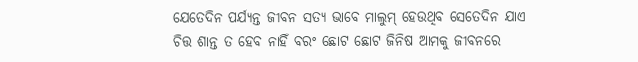ଯେତେଦିନ ପର୍ଯ୍ୟନ୍ତ ଜୀବନ ସତ୍ୟ ଭାବେ ମାଲୁମ୍ ହେଉଥିବ ସେତେଦିନ ଯାଏ ଚିତ୍ତ ଶାନ୍ତ ତ ହେବ ନାହିଁ ବରଂ ଛୋଟ ଛୋଟ ଜିନିଷ ଆମକୁ ଜୀବନରେ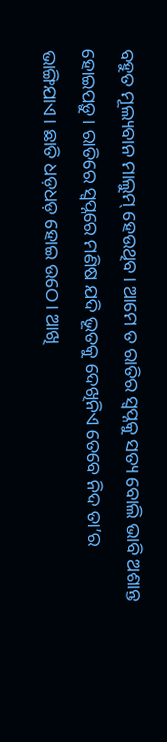ବହୁତ ମୂଲ୍ୟବାନ ମାଲୁମ୍ ହେଉଥିବ। ଆମେ ତ ରାତିର ସ୍ୱପ୍ନକୁ ସତ୍ୟ ବୋଲି ଭାବି ଅଶାନ୍ତ ହୋଇପଡ଼ୁ। ରାତିରେ ସ୍ୱପ୍ନରେ ମଣିଷ ଯଦି ଭୂତକୁ ଦେଖିନିଏ ତେବେ ନିଦ ତା’ର ଭାଙ୍ଗିଯାଏ। ଛାତି ଧଡ଼ଧଡ଼ ହୋଇ ଉଠେ। ଆଖି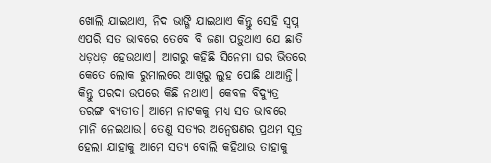ଖୋଲି ଯାଇଥାଏ, ନିଦ ଭାଙ୍ଗି ଯାଇଥାଏ କିନ୍ତୁ ସେହି ସ୍ୱପ୍ନ ଏପରି ସତ ଭାବରେ ତେବେ ବି ଜଣା ପଡ଼ୁଥାଏ ଯେ ଛାତି ଧଡ଼ଧଡ଼ ହେଉଥାଏ। ଆଗରୁ କହିଛି ସିନେମା ଘର ଭିତରେ କେତେ ଲୋକ ରୁମାଲରେ ଆଖିରୁ ଲୁହ ପୋଛି ଥାଆନ୍ତି। କିନ୍ତୁ ପରଦା ଉପରେ କିଛି ନଥାଏ। କେବଳ ବିଦ୍ୟୁତ୍ର ତରଙ୍ଗ ବ୍ୟତୀତ। ଆମେ ନାଟକକୁ ମଧ୍ୟ ସତ ଭାବରେ ମାନି ନେଇଥାଉ। ତେଣୁ ସତ୍ୟର ଅନ୍ୱେଷଣର ପ୍ରଥମ ସୂତ୍ର ହେଲା ଯାହାକୁ ଆମେ ସତ୍ୟ ବୋଲି କହିଥାଉ ତାହାକୁ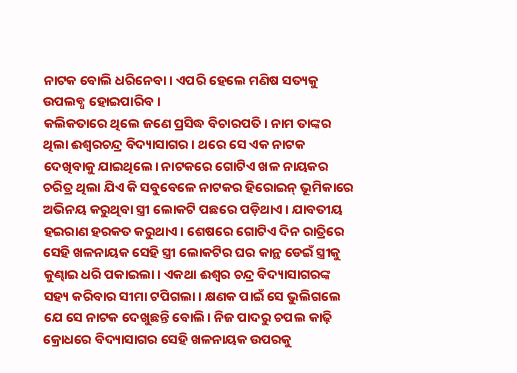ନାଟକ ବୋଲି ଧରିନେବା। ଏପରି ହେଲେ ମଣିଷ ସତ୍ୟକୁ ଉପଲବ୍ଧ ହୋଇପାରିବ।
କଲିକତାରେ ଥିଲେ ଜଣେ ପ୍ରସିଦ୍ଧ ବିଚାରପତି। ନାମ ତାଙ୍କର ଥିଲା ଈଶ୍ୱରଚନ୍ଦ୍ର ବିଦ୍ୟାସାଗର। ଥରେ ସେ ଏକ ନାଟକ ଦେଖିବାକୁ ଯାଇଥିଲେ। ନାଟକରେ ଗୋଟିଏ ଖଳ ନାୟକର ଚରିତ୍ର ଥିଲା ଯିଏ କି ସବୁବେଳେ ନାଟକର ହିରୋଇନ୍ ଭୂମିକାରେ ଅଭିନୟ କରୁଥିବା ସ୍ତ୍ରୀ ଲୋକଟି ପଛରେ ପଡ଼ିଥାଏ। ଯାବତୀୟ ହଇରାଣ ହରକତ କରୁଥାଏ। ଶେଷରେ ଗୋଟିଏ ଦିନ ରାତ୍ରିରେ ସେହି ଖଳନାୟକ ସେହି ସ୍ତ୍ରୀ ଲୋକଟିର ଘର କାନ୍ଥ ଡେଇଁ ସ୍ତ୍ରୀକୁ କୁଣ୍ଢାଇ ଧରି ପକାଇଲା। ଏକଥା ଈଶ୍ୱର ଚନ୍ଦ୍ର ବିଦ୍ୟାସାଗରଙ୍କ ସହ୍ୟ କରିବାର ସୀମା ଟପିଗଲା। କ୍ଷଣକ ପାଇଁ ସେ ଭୁଲିଗଲେ ଯେ ସେ ନାଟକ ଦେଖୁଛନ୍ତି ବୋଲି। ନିଜ ପାଦରୁ ଚପଲ କାଢ଼ି କ୍ରୋଧରେ ବିଦ୍ୟାସାଗର ସେହି ଖଳନାୟକ ଉପରକୁ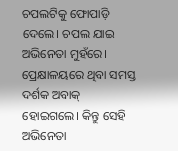ଚପଲଟିକୁ ଫୋପାଡ଼ି ଦେଲେ। ଚପଲ ଯାଇ ଅଭିନେତା ମୁହଁରେ। ପ୍ରେକ୍ଷାଳୟରେ ଥିବା ସମସ୍ତ ଦର୍ଶକ ଅବାକ୍ ହୋଇଗଲେ। କିନ୍ତୁ ସେହି ଅଭିନେତା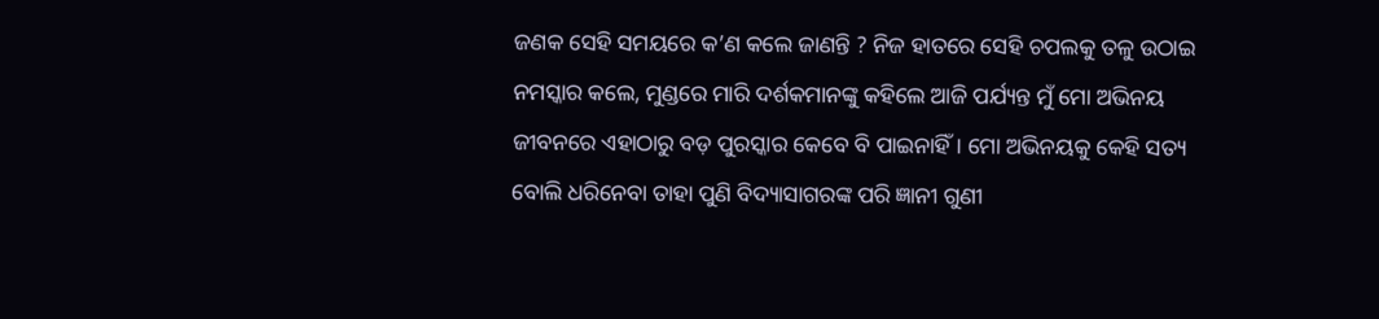ଜଣକ ସେହି ସମୟରେ କ’ଣ କଲେ ଜାଣନ୍ତି ? ନିଜ ହାତରେ ସେହି ଚପଲକୁ ତଳୁ ଉଠାଇ ନମସ୍କାର କଲେ, ମୁଣ୍ଡରେ ମାରି ଦର୍ଶକମାନଙ୍କୁ କହିଲେ ଆଜି ପର୍ଯ୍ୟନ୍ତ ମୁଁ ମୋ ଅଭିନୟ ଜୀବନରେ ଏହାଠାରୁ ବଡ଼ ପୁରସ୍କାର କେବେ ବି ପାଇନାହିଁ। ମୋ ଅଭିନୟକୁ କେହି ସତ୍ୟ ବୋଲି ଧରିନେବା ତାହା ପୁଣି ବିଦ୍ୟାସାଗରଙ୍କ ପରି ଜ୍ଞାନୀ ଗୁଣୀ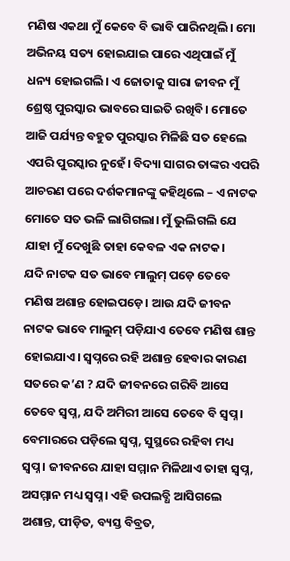ମଣିଷ ଏକଥା ମୁଁ କେବେ ବି ଭାବି ପାରିନଥିଲି। ମୋ ଅଭିନୟ ସତ୍ୟ ହୋଇଯାଇ ପାରେ ଏଥିପାଇଁ ମୁଁ ଧନ୍ୟ ହୋଇଗଲି। ଏ ଜୋତାକୁ ସାରା ଜୀବନ ମୁଁ ଶ୍ରେଷ୍ଠ ପୁରସ୍କାର ଭାବରେ ସାଇତି ରଖିବି। ମୋତେ ଆଜି ପର୍ଯ୍ୟନ୍ତ ବହୁତ ପୁରସ୍କାର ମିଳିଛି ସତ ହେଲେ ଏପରି ପୁରସ୍କାର ନୁହେଁ। ବିଦ୍ୟା ସାଗର ତାଙ୍କର ଏପରି ଆଚରଣ ପରେ ଦର୍ଶକମାନଙ୍କୁ କହିଥିଲେ – ଏ ନାଟକ ମୋତେ ସତ ଭଳି ଲାଗିଗଲା। ମୁଁ ଭୁଲିଗଲି ଯେ ଯାହା ମୁଁ ଦେଖୁଛି ତାହା କେବଳ ଏକ ନାଟକ।
ଯଦି ନାଟକ ସତ ଭାବେ ମାଲୁମ୍ ପଡ଼େ ତେବେ ମଣିଷ ଅଶାନ୍ତ ହୋଇପଡ଼େ। ଆଉ ଯଦି ଜୀବନ ନାଟକ ଭାବେ ମାଲୁମ୍ ପଡ଼ିଯାଏ ତେବେ ମଣିଷ ଶାନ୍ତ ହୋଇଯାଏ। ସ୍ୱପ୍ନରେ ରହି ଅଶାନ୍ତ ହେବାର କାରଣ ସତରେ କ’ଣ ? ଯଦି ଜୀବନରେ ଗରିବି ଆସେ ତେବେ ସ୍ୱପ୍ନ, ଯଦି ଅମିରୀ ଆସେ ତେବେ ବି ସ୍ୱପ୍ନ। ବେମାରରେ ପଡ଼ିଲେ ସ୍ୱପ୍ନ, ସୁସ୍ଥରେ ରହିବା ମଧ୍ୟ ସ୍ୱପ୍ନ। ଜୀବନରେ ଯାହା ସମ୍ମାନ ମିଳିଥାଏ ତାହା ସ୍ୱପ୍ନ, ଅସମ୍ମାନ ମଧ୍ୟ ସ୍ୱପ୍ନ। ଏହି ଉପଲବ୍ଧି ଆସିଗଲେ ଅଶାନ୍ତ, ପୀଡ଼ିତ, ବ୍ୟସ୍ତ ବିବ୍ରତ,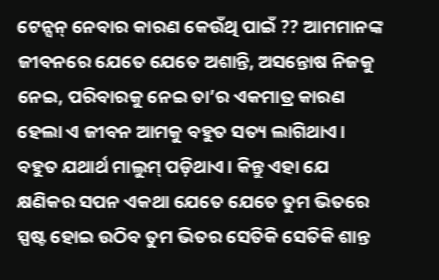ଟେନ୍ସନ୍ ନେବାର କାରଣ କେଉଁଥି ପାଇଁ ?? ଆମମାନଙ୍କ ଜୀବନରେ ଯେତେ ଯେତେ ଅଶାନ୍ତି, ଅସନ୍ତୋଷ ନିଜକୁ ନେଇ, ପରିବାରକୁ ନେଇ ତା’ର ଏକମାତ୍ର କାରଣ ହେଲା ଏ ଜୀବନ ଆମକୁ ବହୁତ ସତ୍ୟ ଲାଗିଥାଏ। ବହୁତ ଯଥାର୍ଥ ମାଲୁମ୍ ପଡ଼ିଥାଏ। କିନ୍ତୁ ଏହା ଯେ କ୍ଷଣିକର ସପନ ଏକଥା ଯେତେ ଯେତେ ତୁମ ଭିତରେ ସ୍ପଷ୍ଟ ହୋଇ ଉଠିବ ତୁମ ଭିତର ସେତିକି ସେତିକି ଶାନ୍ତ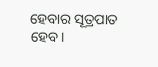ହେବାର ସୂତ୍ରପାତ ହେବ।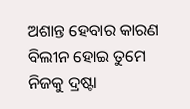ଅଶାନ୍ତ ହେବାର କାରଣ ବିଲୀନ ହୋଇ ତୁମେ ନିଜକୁ ଦ୍ରଷ୍ଟା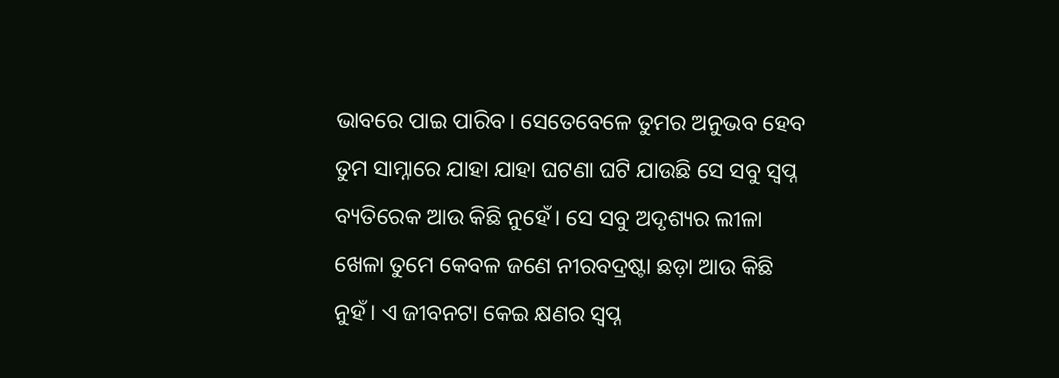ଭାବରେ ପାଇ ପାରିବ। ସେତେବେଳେ ତୁମର ଅନୁଭବ ହେବ ତୁମ ସାମ୍ନାରେ ଯାହା ଯାହା ଘଟଣା ଘଟି ଯାଉଛି ସେ ସବୁ ସ୍ୱପ୍ନ ବ୍ୟତିରେକ ଆଉ କିଛି ନୁହେଁ। ସେ ସବୁ ଅଦୃଶ୍ୟର ଲୀଳା ଖେଳା ତୁମେ କେବଳ ଜଣେ ନୀରବଦ୍ରଷ୍ଟା ଛଡ଼ା ଆଉ କିଛି ନୁହଁ। ଏ ଜୀବନଟା କେଇ କ୍ଷଣର ସ୍ୱପ୍ନ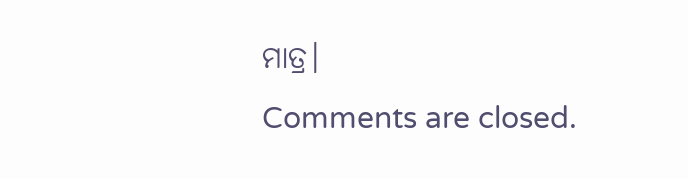ମାତ୍ର।
Comments are closed.